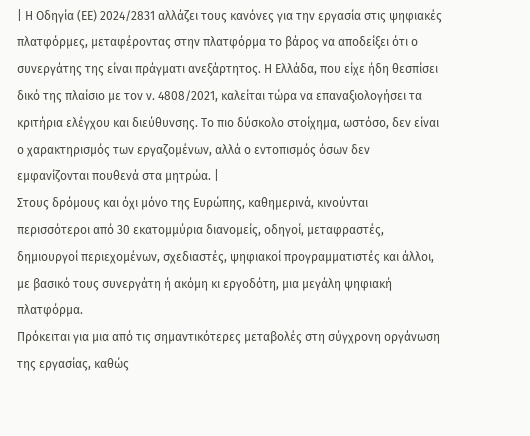| Η Οδηγία (ΕΕ) 2024/2831 αλλάζει τους κανόνες για την εργασία στις ψηφιακές πλατφόρμες, μεταφέροντας στην πλατφόρμα το βάρος να αποδείξει ότι ο συνεργάτης της είναι πράγματι ανεξάρτητος. Η Ελλάδα, που είχε ήδη θεσπίσει δικό της πλαίσιο με τον ν. 4808/2021, καλείται τώρα να επαναξιολογήσει τα κριτήρια ελέγχου και διεύθυνσης. Το πιο δύσκολο στοίχημα, ωστόσο, δεν είναι ο χαρακτηρισμός των εργαζομένων, αλλά ο εντοπισμός όσων δεν εμφανίζονται πουθενά στα μητρώα. |
Στους δρόμους και όχι μόνο της Ευρώπης, καθημερινά, κινούνται περισσότεροι από 30 εκατομμύρια διανομείς, οδηγοί, μεταφραστές, δημιουργοί περιεχομένων, σχεδιαστές, ψηφιακοί προγραμματιστές και άλλοι, με βασικό τους συνεργάτη ή ακόμη κι εργοδότη, μια μεγάλη ψηφιακή πλατφόρμα.
Πρόκειται για μια από τις σημαντικότερες μεταβολές στη σύγχρονη οργάνωση της εργασίας, καθώς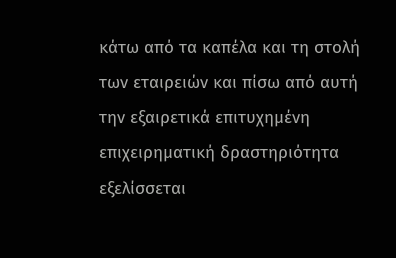κάτω από τα καπέλα και τη στολή των εταιρειών και πίσω από αυτή την εξαιρετικά επιτυχημένη επιχειρηματική δραστηριότητα εξελίσσεται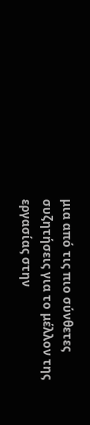μια από τις πιο σύνθετες συζητήσεις για το μέλλον της εργασίας στην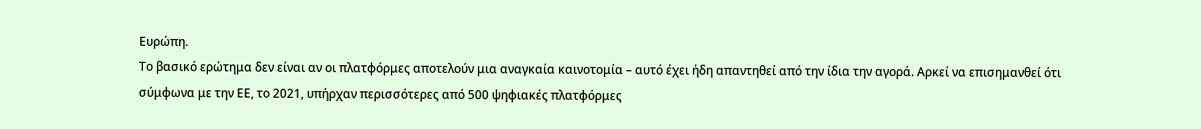Ευρώπη.
Το βασικό ερώτημα δεν είναι αν οι πλατφόρμες αποτελούν μια αναγκαία καινοτομία – αυτό έχει ήδη απαντηθεί από την ίδια την αγορά. Αρκεί να επισημανθεί ότι σύμφωνα με την ΕΕ, το 2021, υπήρχαν περισσότερες από 500 ψηφιακές πλατφόρμες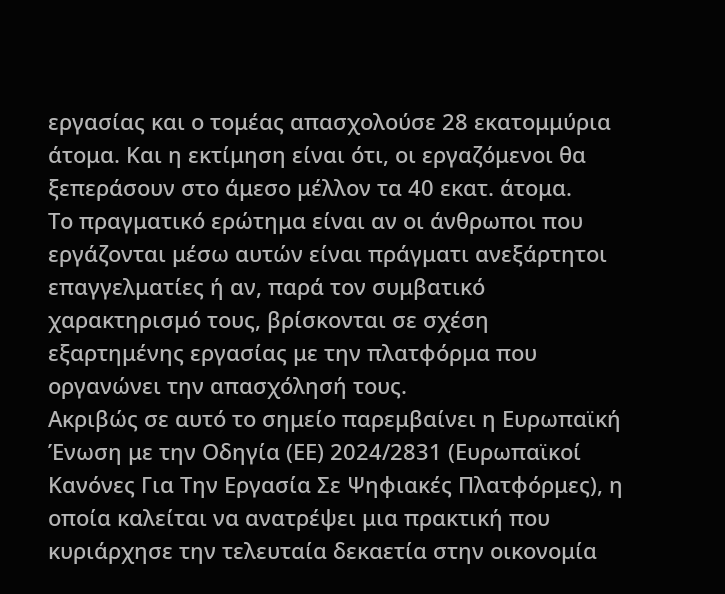εργασίας και ο τομέας απασχολούσε 28 εκατομμύρια άτομα. Και η εκτίμηση είναι ότι, οι εργαζόμενοι θα ξεπεράσουν στο άμεσο μέλλον τα 40 εκατ. άτομα.
Το πραγματικό ερώτημα είναι αν οι άνθρωποι που εργάζονται μέσω αυτών είναι πράγματι ανεξάρτητοι επαγγελματίες ή αν, παρά τον συμβατικό χαρακτηρισμό τους, βρίσκονται σε σχέση εξαρτημένης εργασίας με την πλατφόρμα που οργανώνει την απασχόλησή τους.
Ακριβώς σε αυτό το σημείο παρεμβαίνει η Ευρωπαϊκή Ένωση με την Οδηγία (ΕΕ) 2024/2831 (Ευρωπαϊκοί Κανόνες Για Την Εργασία Σε Ψηφιακές Πλατφόρμες), η οποία καλείται να ανατρέψει μια πρακτική που κυριάρχησε την τελευταία δεκαετία στην οικονομία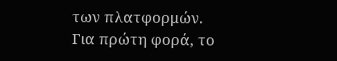των πλατφορμών.
Για πρώτη φορά, το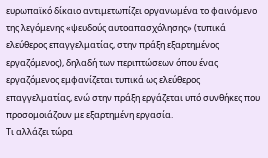ευρωπαϊκό δίκαιο αντιμετωπίζει οργανωμένα το φαινόμενο της λεγόμενης «ψευδούς αυτοαπασχόλησης» (τυπικά ελεύθερος επαγγελματίας, στην πράξη εξαρτημένος εργαζόμενος), δηλαδή των περιπτώσεων όπου ένας εργαζόμενος εμφανίζεται τυπικά ως ελεύθερος επαγγελματίας, ενώ στην πράξη εργάζεται υπό συνθήκες που προσομοιάζουν με εξαρτημένη εργασία.
Τι αλλάζει τώρα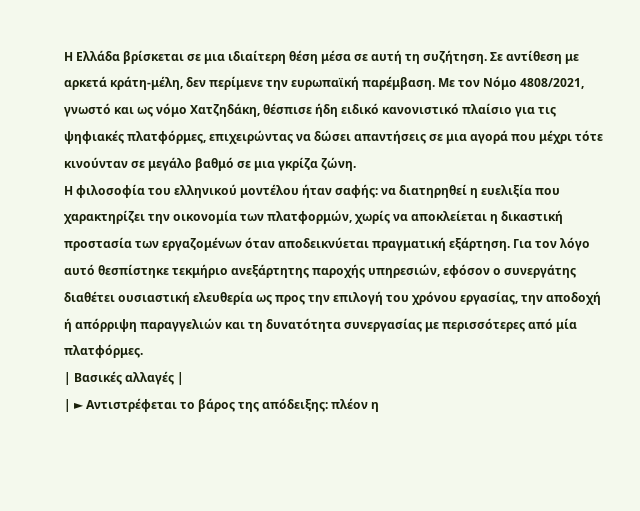Η Ελλάδα βρίσκεται σε μια ιδιαίτερη θέση μέσα σε αυτή τη συζήτηση. Σε αντίθεση με αρκετά κράτη-μέλη, δεν περίμενε την ευρωπαϊκή παρέμβαση. Με τον Νόμο 4808/2021, γνωστό και ως νόμο Χατζηδάκη, θέσπισε ήδη ειδικό κανονιστικό πλαίσιο για τις ψηφιακές πλατφόρμες, επιχειρώντας να δώσει απαντήσεις σε μια αγορά που μέχρι τότε κινούνταν σε μεγάλο βαθμό σε μια γκρίζα ζώνη.
Η φιλοσοφία του ελληνικού μοντέλου ήταν σαφής: να διατηρηθεί η ευελιξία που χαρακτηρίζει την οικονομία των πλατφορμών, χωρίς να αποκλείεται η δικαστική προστασία των εργαζομένων όταν αποδεικνύεται πραγματική εξάρτηση. Για τον λόγο αυτό θεσπίστηκε τεκμήριο ανεξάρτητης παροχής υπηρεσιών, εφόσον ο συνεργάτης διαθέτει ουσιαστική ελευθερία ως προς την επιλογή του χρόνου εργασίας, την αποδοχή ή απόρριψη παραγγελιών και τη δυνατότητα συνεργασίας με περισσότερες από μία πλατφόρμες.
| Βασικές αλλαγές |
| ► Αντιστρέφεται το βάρος της απόδειξης: πλέον η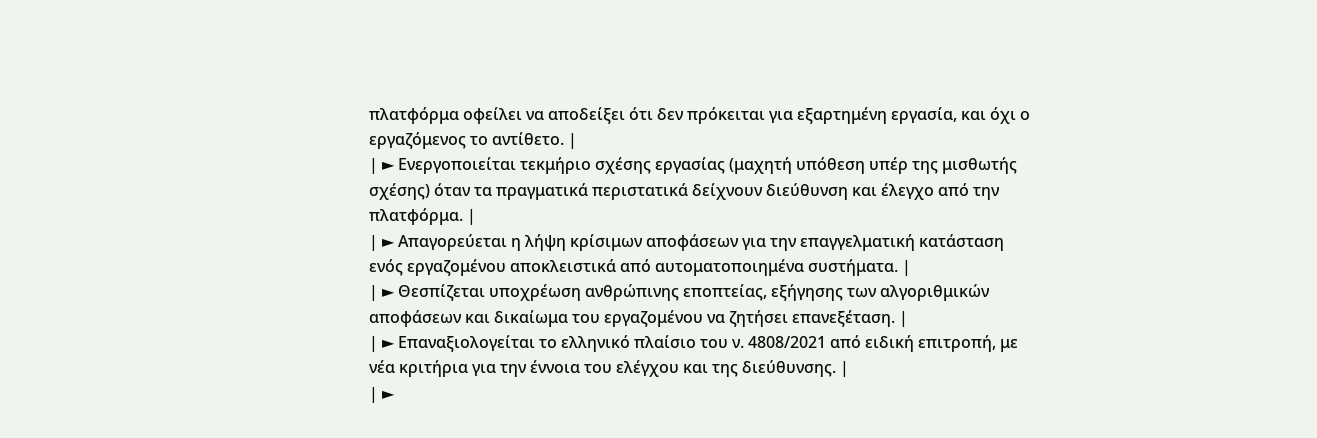πλατφόρμα οφείλει να αποδείξει ότι δεν πρόκειται για εξαρτημένη εργασία, και όχι ο εργαζόμενος το αντίθετο. |
| ► Ενεργοποιείται τεκμήριο σχέσης εργασίας (μαχητή υπόθεση υπέρ της μισθωτής σχέσης) όταν τα πραγματικά περιστατικά δείχνουν διεύθυνση και έλεγχο από την πλατφόρμα. |
| ► Απαγορεύεται η λήψη κρίσιμων αποφάσεων για την επαγγελματική κατάσταση ενός εργαζομένου αποκλειστικά από αυτοματοποιημένα συστήματα. |
| ► Θεσπίζεται υποχρέωση ανθρώπινης εποπτείας, εξήγησης των αλγοριθμικών αποφάσεων και δικαίωμα του εργαζομένου να ζητήσει επανεξέταση. |
| ► Επαναξιολογείται το ελληνικό πλαίσιο του ν. 4808/2021 από ειδική επιτροπή, με νέα κριτήρια για την έννοια του ελέγχου και της διεύθυνσης. |
| ►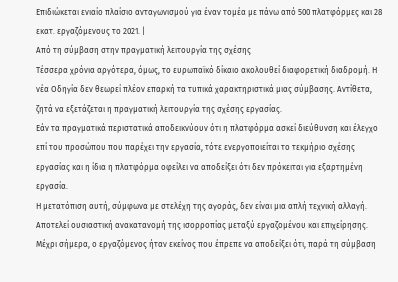Επιδιώκεται ενιαίο πλαίσιο ανταγωνισμού για έναν τομέα με πάνω από 500 πλατφόρμες και 28 εκατ. εργαζόμενους το 2021. |
Από τη σύμβαση στην πραγματική λειτουργία της σχέσης
Τέσσερα χρόνια αργότερα, όμως, το ευρωπαϊκό δίκαιο ακολουθεί διαφορετική διαδρομή. Η νέα Οδηγία δεν θεωρεί πλέον επαρκή τα τυπικά χαρακτηριστικά μιας σύμβασης. Αντίθετα, ζητά να εξετάζεται η πραγματική λειτουργία της σχέσης εργασίας.
Εάν τα πραγματικά περιστατικά αποδεικνύουν ότι η πλατφόρμα ασκεί διεύθυνση και έλεγχο επί του προσώπου που παρέχει την εργασία, τότε ενεργοποιείται το τεκμήριο σχέσης εργασίας και η ίδια η πλατφόρμα οφείλει να αποδείξει ότι δεν πρόκειται για εξαρτημένη εργασία.
Η μετατόπιση αυτή, σύμφωνα με στελέχη της αγοράς, δεν είναι μια απλή τεχνική αλλαγή. Αποτελεί ουσιαστική ανακατανομή της ισορροπίας μεταξύ εργαζομένου και επιχείρησης. Μέχρι σήμερα, ο εργαζόμενος ήταν εκείνος που έπρεπε να αποδείξει ότι, παρά τη σύμβαση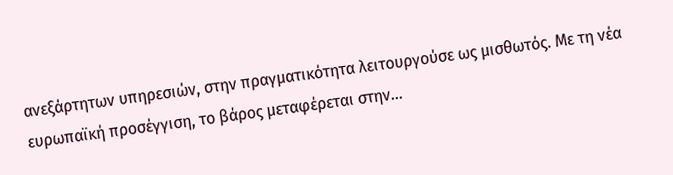ανεξάρτητων υπηρεσιών, στην πραγματικότητα λειτουργούσε ως μισθωτός. Με τη νέα ευρωπαϊκή προσέγγιση, το βάρος μεταφέρεται στην…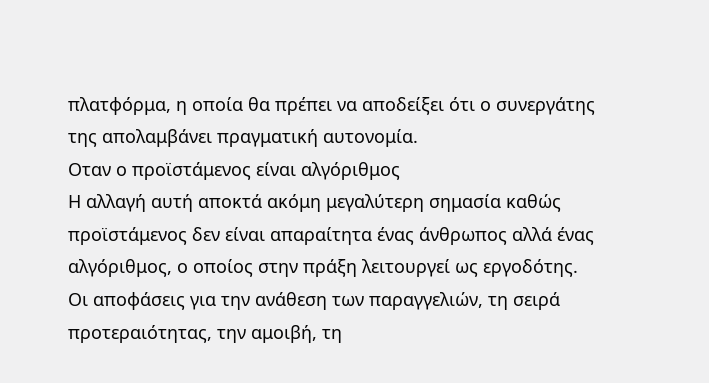πλατφόρμα, η οποία θα πρέπει να αποδείξει ότι ο συνεργάτης της απολαμβάνει πραγματική αυτονομία.
Οταν ο προϊστάμενος είναι αλγόριθμος
Η αλλαγή αυτή αποκτά ακόμη μεγαλύτερη σημασία καθώς προϊστάμενος δεν είναι απαραίτητα ένας άνθρωπος αλλά ένας αλγόριθμος, ο οποίος στην πράξη λειτουργεί ως εργοδότης.
Οι αποφάσεις για την ανάθεση των παραγγελιών, τη σειρά προτεραιότητας, την αμοιβή, τη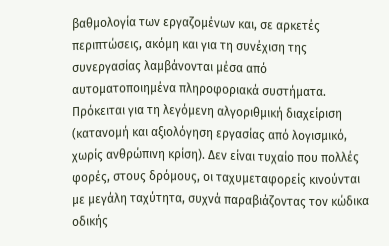βαθμολογία των εργαζομένων και, σε αρκετές περιπτώσεις, ακόμη και για τη συνέχιση της συνεργασίας λαμβάνονται μέσα από αυτοματοποιημένα πληροφοριακά συστήματα.
Πρόκειται για τη λεγόμενη αλγοριθμική διαχείριση (κατανομή και αξιολόγηση εργασίας από λογισμικό, χωρίς ανθρώπινη κρίση). Δεν είναι τυχαίο που πολλές φορές, στους δρόμους, οι ταχυμεταφορείς κινούνται με μεγάλη ταχύτητα, συχνά παραβιάζοντας τον κώδικα οδικής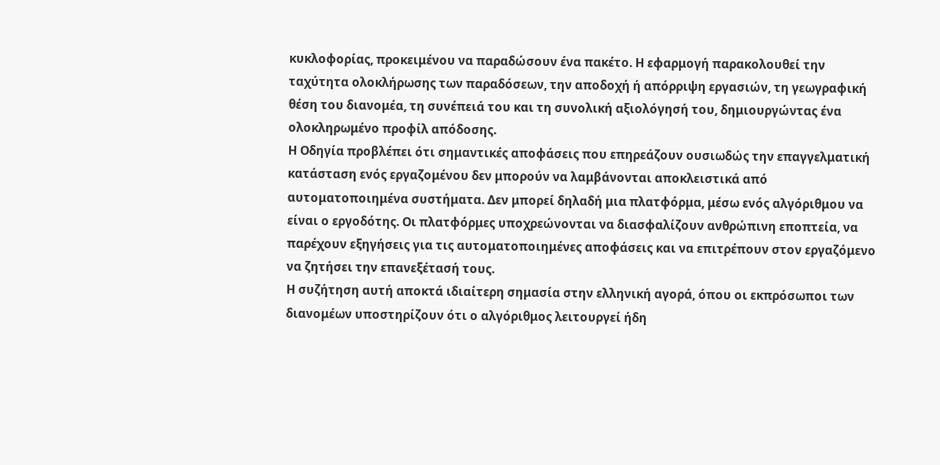κυκλοφορίας, προκειμένου να παραδώσουν ένα πακέτο. Η εφαρμογή παρακολουθεί την ταχύτητα ολοκλήρωσης των παραδόσεων, την αποδοχή ή απόρριψη εργασιών, τη γεωγραφική θέση του διανομέα, τη συνέπειά του και τη συνολική αξιολόγησή του, δημιουργώντας ένα ολοκληρωμένο προφίλ απόδοσης.
Η Οδηγία προβλέπει ότι σημαντικές αποφάσεις που επηρεάζουν ουσιωδώς την επαγγελματική κατάσταση ενός εργαζομένου δεν μπορούν να λαμβάνονται αποκλειστικά από αυτοματοποιημένα συστήματα. Δεν μπορεί δηλαδή μια πλατφόρμα, μέσω ενός αλγόριθμου να είναι ο εργοδότης. Οι πλατφόρμες υποχρεώνονται να διασφαλίζουν ανθρώπινη εποπτεία, να παρέχουν εξηγήσεις για τις αυτοματοποιημένες αποφάσεις και να επιτρέπουν στον εργαζόμενο να ζητήσει την επανεξέτασή τους.
Η συζήτηση αυτή αποκτά ιδιαίτερη σημασία στην ελληνική αγορά, όπου οι εκπρόσωποι των διανομέων υποστηρίζουν ότι ο αλγόριθμος λειτουργεί ήδη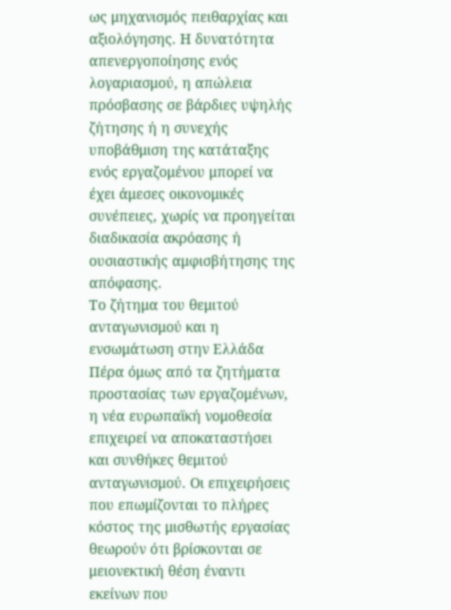ως μηχανισμός πειθαρχίας και αξιολόγησης. Η δυνατότητα απενεργοποίησης ενός λογαριασμού, η απώλεια πρόσβασης σε βάρδιες υψηλής ζήτησης ή η συνεχής υποβάθμιση της κατάταξης ενός εργαζομένου μπορεί να έχει άμεσες οικονομικές συνέπειες, χωρίς να προηγείται διαδικασία ακρόασης ή ουσιαστικής αμφισβήτησης της απόφασης.
Το ζήτημα του θεμιτού ανταγωνισμού και η ενσωμάτωση στην Ελλάδα
Πέρα όμως από τα ζητήματα προστασίας των εργαζομένων, η νέα ευρωπαϊκή νομοθεσία επιχειρεί να αποκαταστήσει και συνθήκες θεμιτού ανταγωνισμού. Οι επιχειρήσεις που επωμίζονται το πλήρες κόστος της μισθωτής εργασίας θεωρούν ότι βρίσκονται σε μειονεκτική θέση έναντι εκείνων που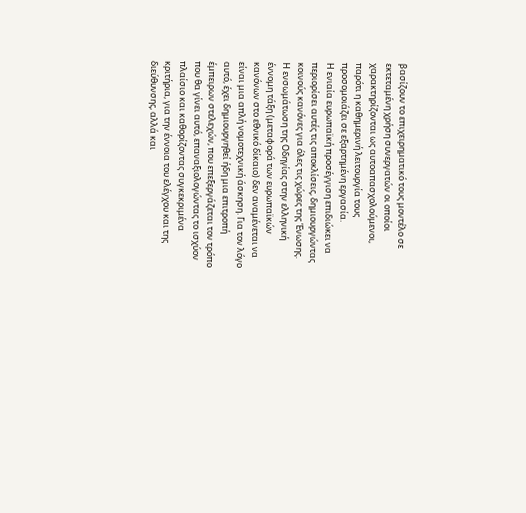βασίζουν το επιχειρηματικό τους μοντέλο σε εκτεταμένη χρήση συνεργατών οι οποίοι χαρακτηρίζονται ως αυτοαπασχολούμενοι, παρότι η καθημερινή λειτουργία τους προσομοιάζει σε εξαρτημένη εργασία.
Η ενιαία ευρωπαϊκή προσέγγιση επιδιώκει να περιορίσει αυτές τις αποκλίσεις, δημιουργώντας κοινούς κανόνες για όλες τις χώρες της Ένωσης.
Η ενσωμάτωση της Οδηγίας στην ελληνική έννομη τάξη (μεταφορά των ευρωπαϊκών κανόνων στο εθνικό δίκαιο) δεν αναμένεται να είναι μια απλή νομοτεχνική άσκηση. Για τον λόγο αυτό, έχει δημιουργηθεί ήδη μια επιτροπή έμπειρων στελεχών, που επεξεργάζεται τον τρόπο που θα γίνει αυτό, επαναξιολογώντας το ισχύον πλαίσιο και καθορίζοντας συγκεκριμένα κριτήρια, για την έννοια του ελέγχου και της διεύθυνσης, αλλά και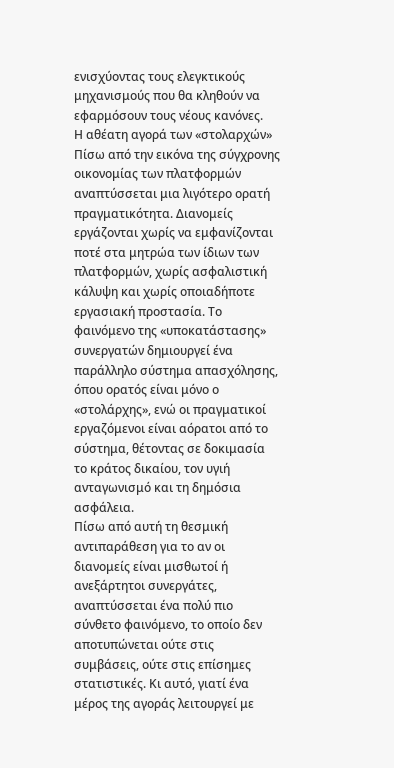ενισχύοντας τους ελεγκτικούς μηχανισμούς που θα κληθούν να εφαρμόσουν τους νέους κανόνες.
Η αθέατη αγορά των «στολαρχών»
Πίσω από την εικόνα της σύγχρονης οικονομίας των πλατφορμών αναπτύσσεται μια λιγότερο ορατή πραγματικότητα. Διανομείς εργάζονται χωρίς να εμφανίζονται ποτέ στα μητρώα των ίδιων των πλατφορμών, χωρίς ασφαλιστική κάλυψη και χωρίς οποιαδήποτε εργασιακή προστασία. Το φαινόμενο της «υποκατάστασης» συνεργατών δημιουργεί ένα παράλληλο σύστημα απασχόλησης, όπου ορατός είναι μόνο ο «στολάρχης», ενώ οι πραγματικοί εργαζόμενοι είναι αόρατοι από το σύστημα, θέτοντας σε δοκιμασία το κράτος δικαίου, τον υγιή ανταγωνισμό και τη δημόσια ασφάλεια.
Πίσω από αυτή τη θεσμική αντιπαράθεση για το αν οι διανομείς είναι μισθωτοί ή ανεξάρτητοι συνεργάτες, αναπτύσσεται ένα πολύ πιο σύνθετο φαινόμενο, το οποίο δεν αποτυπώνεται ούτε στις συμβάσεις, ούτε στις επίσημες στατιστικές. Κι αυτό, γιατί ένα μέρος της αγοράς λειτουργεί με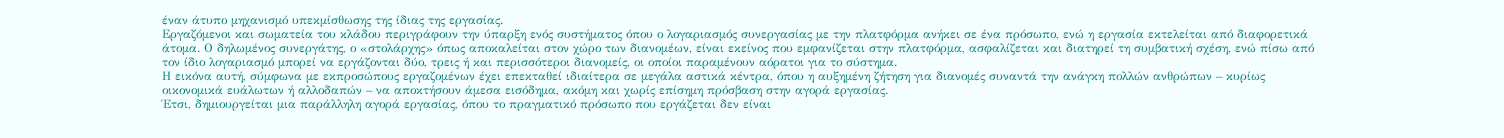έναν άτυπο μηχανισμό υπεκμίσθωσης της ίδιας της εργασίας.
Εργαζόμενοι και σωματεία του κλάδου περιγράφουν την ύπαρξη ενός συστήματος όπου ο λογαριασμός συνεργασίας με την πλατφόρμα ανήκει σε ένα πρόσωπο, ενώ η εργασία εκτελείται από διαφορετικά άτομα. Ο δηλωμένος συνεργάτης, ο «στολάρχης» όπως αποκαλείται στον χώρο των διανομέων, είναι εκείνος που εμφανίζεται στην πλατφόρμα, ασφαλίζεται και διατηρεί τη συμβατική σχέση, ενώ πίσω από τον ίδιο λογαριασμό μπορεί να εργάζονται δύο, τρεις ή και περισσότεροι διανομείς, οι οποίοι παραμένουν αόρατοι για το σύστημα.
Η εικόνα αυτή, σύμφωνα με εκπροσώπους εργαζομένων έχει επεκταθεί ιδιαίτερα σε μεγάλα αστικά κέντρα, όπου η αυξημένη ζήτηση για διανομές συναντά την ανάγκη πολλών ανθρώπων – κυρίως οικονομικά ευάλωτων ή αλλοδαπών – να αποκτήσουν άμεσα εισόδημα, ακόμη και χωρίς επίσημη πρόσβαση στην αγορά εργασίας.
Έτσι, δημιουργείται μια παράλληλη αγορά εργασίας, όπου το πραγματικό πρόσωπο που εργάζεται δεν είναι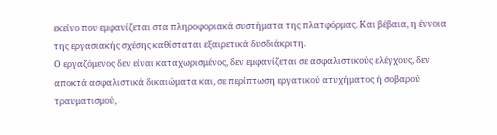εκείνο που εμφανίζεται στα πληροφοριακά συστήματα της πλατφόρμας. Και βέβαια, η έννοια της εργασιακής σχέσης καθίσταται εξαιρετικά δυσδιάκριτη.
Ο εργαζόμενος δεν είναι καταχωρισμένος, δεν εμφανίζεται σε ασφαλιστικούς ελέγχους, δεν αποκτά ασφαλιστικά δικαιώματα και, σε περίπτωση εργατικού ατυχήματος ή σοβαρού τραυματισμού,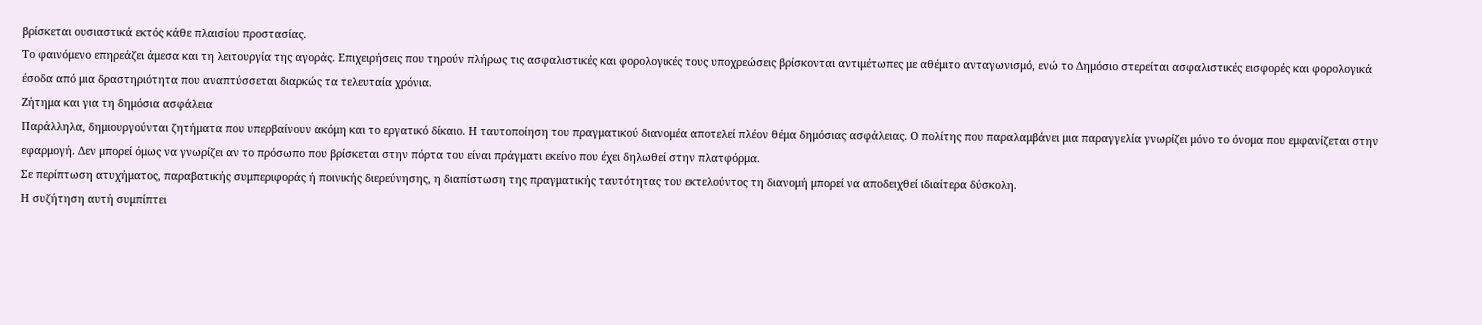βρίσκεται ουσιαστικά εκτός κάθε πλαισίου προστασίας.
Το φαινόμενο επηρεάζει άμεσα και τη λειτουργία της αγοράς. Επιχειρήσεις που τηρούν πλήρως τις ασφαλιστικές και φορολογικές τους υποχρεώσεις βρίσκονται αντιμέτωπες με αθέμιτο ανταγωνισμό, ενώ το Δημόσιο στερείται ασφαλιστικές εισφορές και φορολογικά έσοδα από μια δραστηριότητα που αναπτύσσεται διαρκώς τα τελευταία χρόνια.
Ζήτημα και για τη δημόσια ασφάλεια
Παράλληλα, δημιουργούνται ζητήματα που υπερβαίνουν ακόμη και το εργατικό δίκαιο. Η ταυτοποίηση του πραγματικού διανομέα αποτελεί πλέον θέμα δημόσιας ασφάλειας. Ο πολίτης που παραλαμβάνει μια παραγγελία γνωρίζει μόνο το όνομα που εμφανίζεται στην εφαρμογή. Δεν μπορεί όμως να γνωρίζει αν το πρόσωπο που βρίσκεται στην πόρτα του είναι πράγματι εκείνο που έχει δηλωθεί στην πλατφόρμα.
Σε περίπτωση ατυχήματος, παραβατικής συμπεριφοράς ή ποινικής διερεύνησης, η διαπίστωση της πραγματικής ταυτότητας του εκτελούντος τη διανομή μπορεί να αποδειχθεί ιδιαίτερα δύσκολη.
Η συζήτηση αυτή συμπίπτει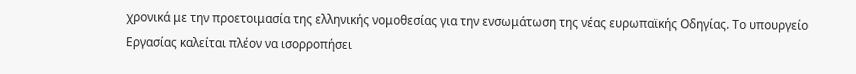χρονικά με την προετοιμασία της ελληνικής νομοθεσίας για την ενσωμάτωση της νέας ευρωπαϊκής Οδηγίας. Το υπουργείο Εργασίας καλείται πλέον να ισορροπήσει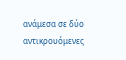ανάμεσα σε δύο αντικρουόμενες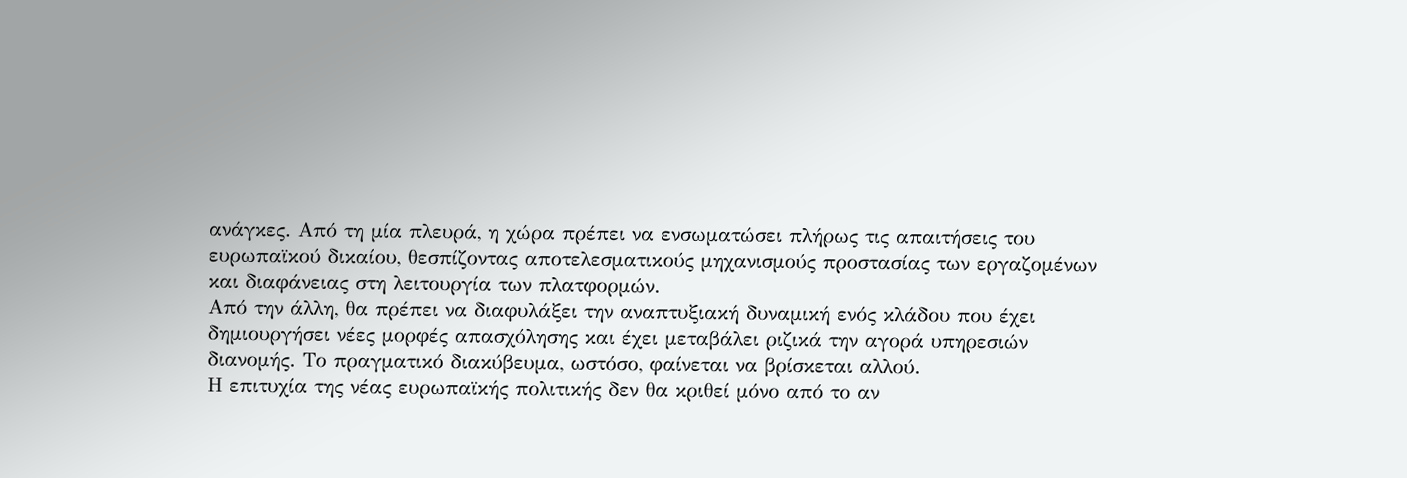ανάγκες. Από τη μία πλευρά, η χώρα πρέπει να ενσωματώσει πλήρως τις απαιτήσεις του ευρωπαϊκού δικαίου, θεσπίζοντας αποτελεσματικούς μηχανισμούς προστασίας των εργαζομένων και διαφάνειας στη λειτουργία των πλατφορμών.
Από την άλλη, θα πρέπει να διαφυλάξει την αναπτυξιακή δυναμική ενός κλάδου που έχει δημιουργήσει νέες μορφές απασχόλησης και έχει μεταβάλει ριζικά την αγορά υπηρεσιών διανομής. Το πραγματικό διακύβευμα, ωστόσο, φαίνεται να βρίσκεται αλλού.
Η επιτυχία της νέας ευρωπαϊκής πολιτικής δεν θα κριθεί μόνο από το αν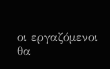οι εργαζόμενοι θα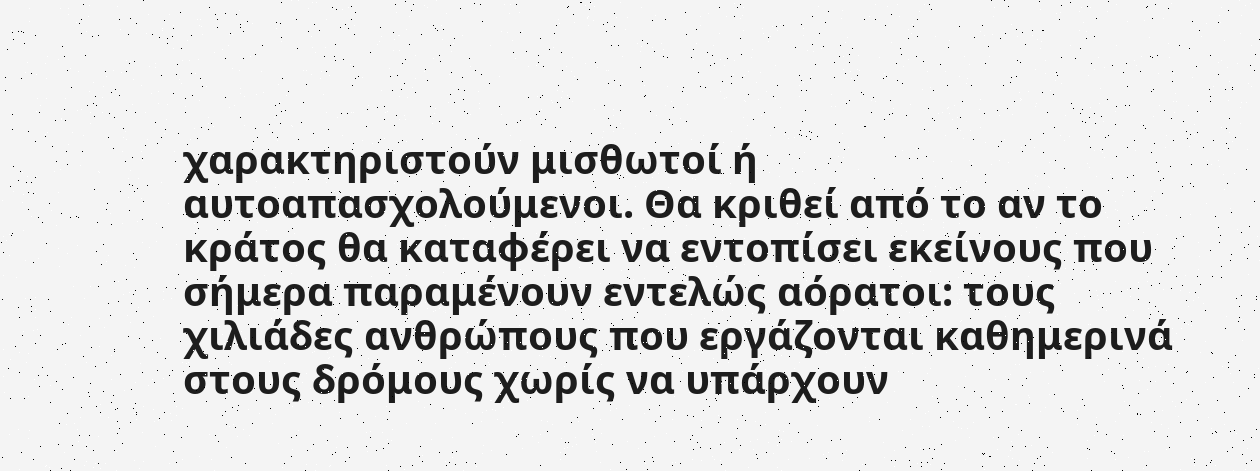χαρακτηριστούν μισθωτοί ή αυτοαπασχολούμενοι. Θα κριθεί από το αν το κράτος θα καταφέρει να εντοπίσει εκείνους που σήμερα παραμένουν εντελώς αόρατοι: τους χιλιάδες ανθρώπους που εργάζονται καθημερινά στους δρόμους χωρίς να υπάρχουν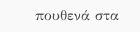πουθενά στα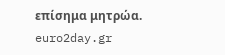επίσημα μητρώα.
euro2day.gr